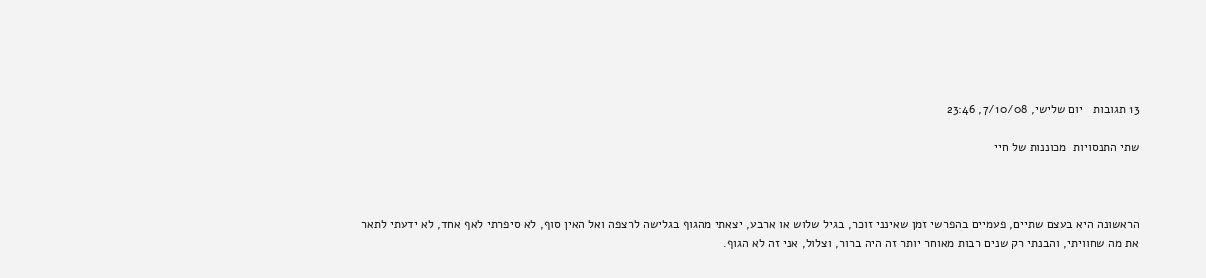13 תגובות   יום שלישי, 7/10/08, 23:46

שתי התנסויות  מכוננות של חיי



הראשונה היא בעצם שתיים, פעמיים בהפרשי זמן שאינני זוכר, בגיל שלוש או ארבע, יצאתי מהגוף בגלישה לרצפה ואל האין סוף, לא סיפרתי לאף אחד, לא ידעתי לתאר את מה שחוויתי, והבנתי רק שנים רבות מאוחר יותר זה היה ברור, וצלול, אני זה לא הגוף.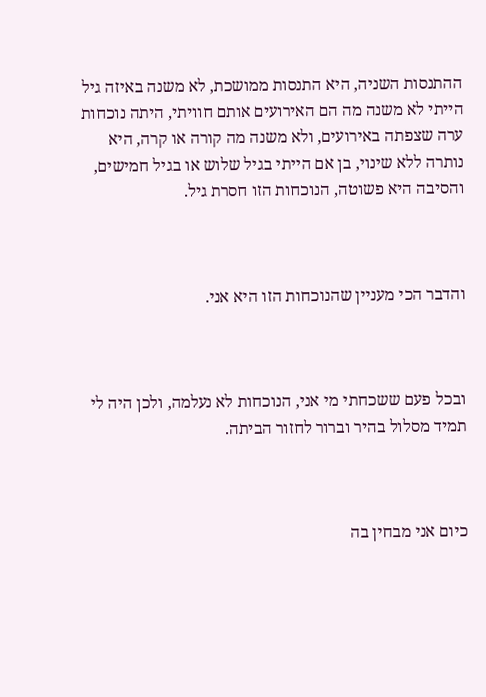ההתנסות השניה, היא התנסות ממושכת, לא משנה באיזה גיל הייתי לא משנה מה הם האירועים אותם חוויתי, היתה נוכחות ערה שצפתה באירועים, ולא משנה מה קורה או קרה, היא נותרה ללא שינוי, בן אם הייתי בגיל שלוש או בגיל חמישים, והסיבה היא פשוטה, הנוכחות הזו חסרת גיל.



והדבר הכי מעניין שהנוכחות הזו היא אני.



ובכל פעם ששכחתי מי אני, הנוכחות לא נעלמה, ולכן היה לי תמיד מסלול בהיר וברור לחזור הביתה.



כיום אני מבחין בה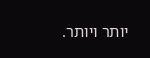יותר ויותר.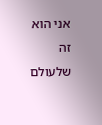אני הוא זה שלעולם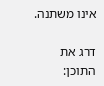אינו משתנה.

דרג את התוכן: